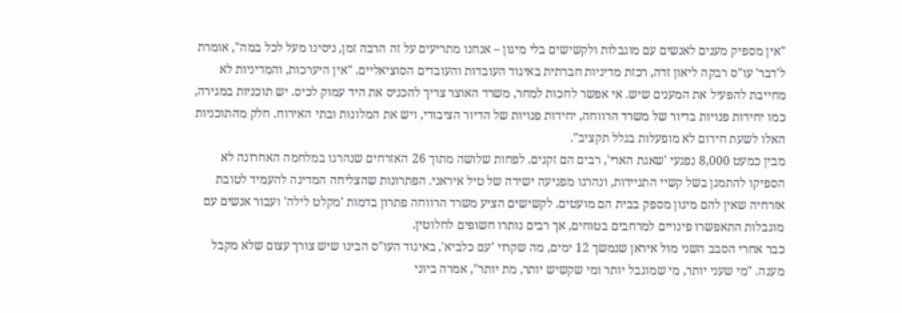"אין מספיק מענים לאנשים עם מוגבלות ולקשישים בלי מיגון – אנחנו מתריעים על זה הרבה זמן, ניסינו מעל לכל במה", אומרת ל'דבר' עו"ס רבקה ליאון זדה, רכזת מדיניות חברתית באיגוד העובדות והעובדים הסוציאליים. "אין היערכות, והמדיניות לא מחייבת להפעיל את המענים שיש. אי אפשר לחכות למחר, משרד האוצר צריך להכניס את היד עמוק לכיס. יש תוכניות במגירה, כמו יחידות פנויות בדיור של משרד הרווחה, יחידות פנויות של הדיור הציבורי, ויש את המלונות ובתי האירוח. חלק מהתוכניות האלו לשעת חירום לא מופעלות בגלל תקציב".
מבין כמעט 8,000 נפגעי 'שאגת הארי', רבים הם זקנים. לפחות שלושה מתוך 26 האזרחים שנהרגו במלחמה האחרונה לא הספיקו להתמגן בשל קשיי התניידות, ונהרגו מפגיעה ישירה של טיל איראני. הפתרונות שהצליחה המדינה להעמיד לטובת אזרחיה שאין להם מיגון מספק בבית הם מועטים. לקשישים הציע משרד הרווחה פתרון בדמות 'מקלט לילה' ועבור אנשים עם מוגבלות התאפשרו פינויים למרחבים בטוחים, אך רבים נותרו חשופים לחלוטין.
כבר אחרי הסבב השני מול איראן שנמשך 12 ימים, מה שקרוי 'עם כלביא', באיגוד העו"ס הבינו שיש צורך עצום שלא מקבל מענה. "מי שעני יותר, מי שמוגבל יותר ומי שקשיש יותר, מת יותר", אמרה ביוני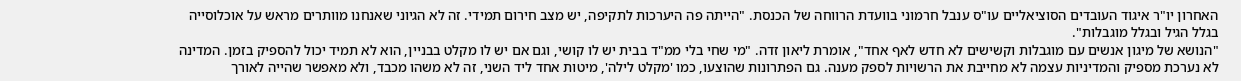האחרון יו"ר איגוד העובדים הסוציאליים עו"ס ענבל חרמוני בוועדת הרווחה של הכנסת. "הייתה פה היערכות לתקיפה, יש מצב חירום תמידי. זה לא הגיוני שאנחנו מוותרים מראש על אוכלוסייה בגלל הגיל ובגלל מוגבלות".
"הנושא של מיגון אנשים עם מוגבלות וקשישים לא חדש לאף אחד", אומרת ליאון זדה. "מי שחי בלי ממ"ד בבית יש לו קושי, וגם אם יש לו מקלט בבניין, הוא לא תמיד יכול להספיק בזמן. המדינה לא נערכת מספיק והמדיניות עצמה לא מחייבת את הרשויות לספק מענה. גם הפתרונות שהוצעו, כמו 'מקלט לילה', מיטות אחד ליד השני, זה לא משהו מכבד, ולא מאפשר שהייה לאורך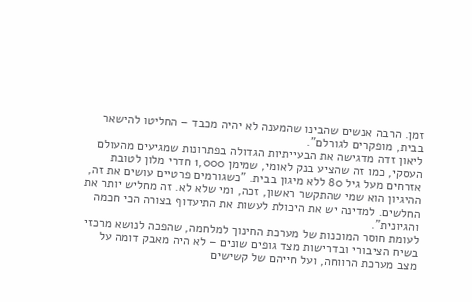זמן. הרבה אנשים שהבינו שהמענה לא יהיה מכבד – החליטו להישאר בבית, מופקרים לגורלם".
ליאון זדה מדגישה את הבעייתיות הגדולה בפתרונות שמגיעים מהעולם העסקי, כמו זה שהציע בנק לאומי, שמימן 1,000 חדרי מלון לטובת אזרחים מעל גיל 80 ללא מיגון בבית. "כשגורמים פרטיים עושים את זה, ההיגיון הוא שמי שהתקשר ראשון, זכה, ומי שלא לא. זה מחליש יותר את החלשים. למדינה יש את היכולת לעשות את התיעדוף בצורה הכי חכמה והגיונית".
לעומת חוסר המוכנות של מערכת החינוך למלחמה, שהפכה לנושא מרכזי בשיח הציבורי ובדרישות מצד גופים שונים – לא היה מאבק דומה על מצב מערכת הרווחה, ועל חייהם של קשישים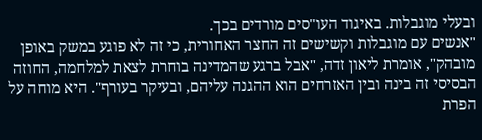ובעלי מוגבלות. באיגוד העו"סים מורדים בכך.
"אנשים עם מוגבלות וקשישים זה החצר האחורית, כי זה לא פוגע במשק באופן מובהק", אומרת ליאון זדה, "אבל ברגע שהמדינה בוחרת לצאת למלחמה, החוזה הבסיסי זה בינה ובין האזרחים הוא ההגנה עליהם, ובעיקר בעורף". היא מוחה על הפרת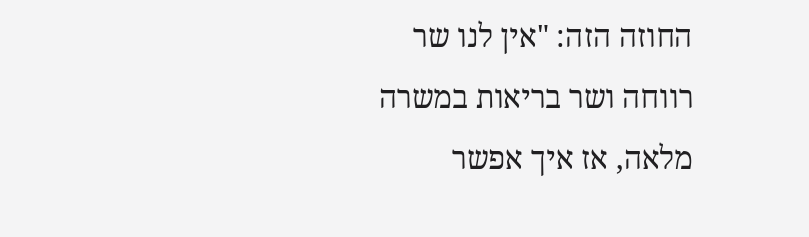החוזה הזה: "אין לנו שר רווחה ושר בריאות במשרה מלאה, אז איך אפשר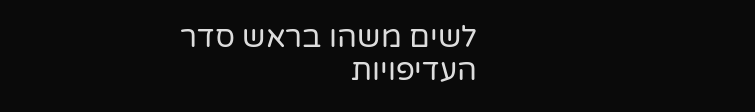לשים משהו בראש סדר העדיפויות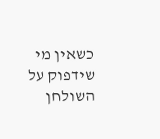כשאין מי שידפוק על השולחן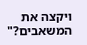ויקצה את המשאבים?"